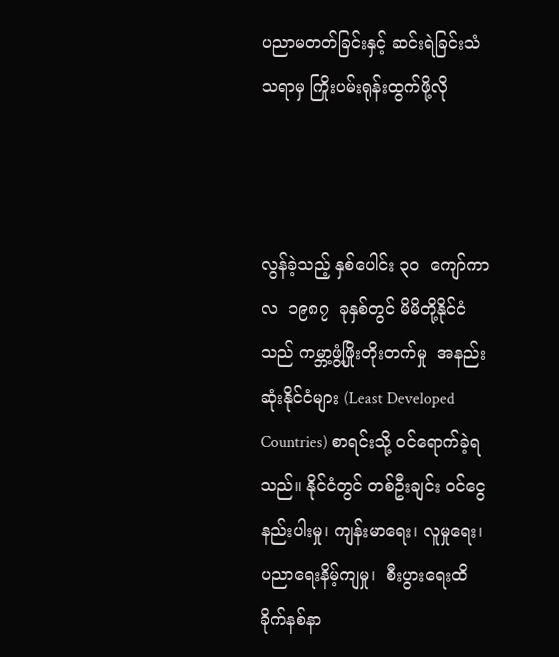ပညာမတတ်ခြင်းနှင့် ဆင်းရဲခြင်းသံသရာမှ ကြိုးပမ်းရုန်းထွက်ဖို့လို



လွန်ခဲ့သည့် နှစ်ပေါင်း ၃၀  ကျော်ကာလ  ၁၉၈၇  ခုနှစ်တွင် မိမိတို့နိုင်ငံသည် ကမ္ဘာ့ဖွံ့ဖြိုးတိုးတက်မှု  အနည်းဆုံးနိုင်ငံများ (Least Developed Countries) စာရင်းသို့ ဝင်ရောက်ခဲ့ရသည်။ နိုင်ငံတွင် တစ်ဦးချင်း ဝင်ငွေနည်းပါးမှု၊ ကျန်းမာရေး၊ လူမှုရေး၊ ပညာရေးနိမ့်ကျမှု၊  စီးပွားရေးထိခိုက်နစ်နာ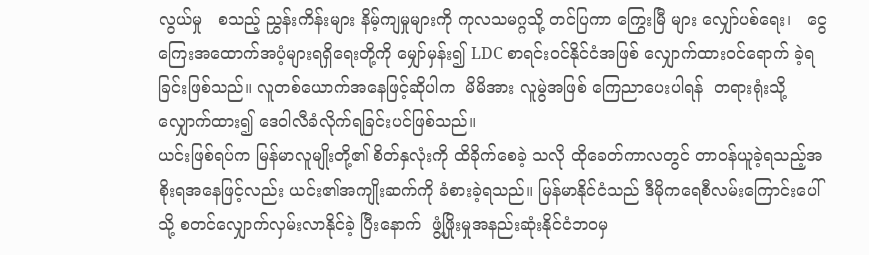လွယ်မှု   စသည့် ညွှန်းကိန်းများ နိမ့်ကျမှုများကို ကုလသမဂ္ဂသို့ တင်ပြကာ ကြွေးမြီ များ လျှော်ပစ်ရေး၊   ငွေကြေးအထောက်အပံ့များရရှိရေးတို့ကို မျှော်မှန်း၍ LDC စာရင်းဝင်နိုင်ငံအဖြစ် လျှောက်ထားဝင်ရောက် ခဲ့ရခြင်းဖြစ်သည်။ လူတစ်ယောက်အနေဖြင့်ဆိုပါက  မိမိအား လူမွဲအဖြစ် ကြေညာပေးပါရန်  တရားရုံးသို့  လျှောက်ထား၍ ဒေဝါလီခံလိုက်ရခြင်းပင်ဖြစ်သည်။
ယင်းဖြစ်ရပ်က မြန်မာလူမျိုးတို့၏ စိတ်နှလုံးကို ထိခိုက်စေခဲ့ သလို ထိုခေတ်ကာလတွင် တာဝန်ယူခဲ့ရသည့်အစိုးရအနေဖြင့်လည်း ယင်း၏အကျိုးဆက်ကို ခံစားခဲ့ရသည်။ မြန်မာနိုင်ငံသည် ဒီမိုကရေစီလမ်းကြောင်းပေါ်သို့ စတင်လျှောက်လှမ်းလာနိုင်ခဲ့ ပြီးနောက်  ဖွံ့ဖြိုးမှုအနည်းဆုံးနိုင်ငံဘဝမှ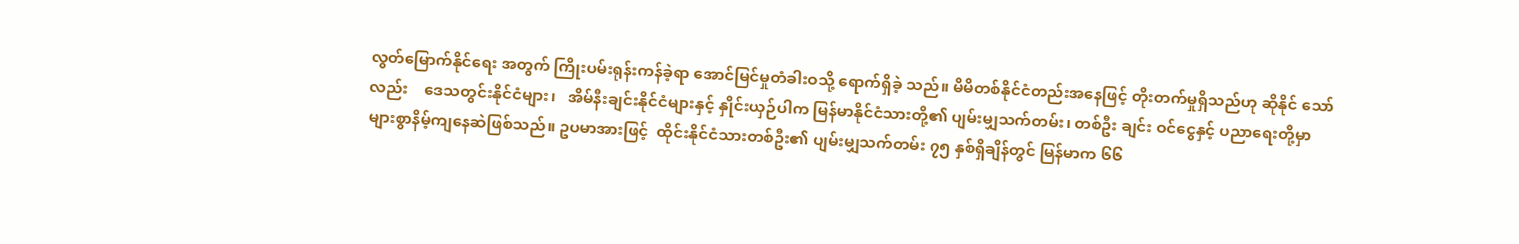လွတ်မြောက်နိုင်ရေး အတွက် ကြိုးပမ်းရုန်းကန်ခဲ့ရာ အောင်မြင်မှုတံခါးဝသို့ ရောက်ရှိခဲ့ သည်။ မိမိတစ်နိုင်ငံတည်းအနေဖြင့် တိုးတက်မှုရှိသည်ဟု ဆိုနိုင် သော်လည်း    ဒေသတွင်းနိုင်ငံများ၊   အိမ်နီးချင်းနိုင်ငံများနှင့် နှိုင်းယှဉ်ပါက မြန်မာနိုင်ငံသားတို့၏ ပျမ်းမျှသက်တမ်း၊ တစ်ဦး ချင်း ဝင်ငွေနှင့် ပညာရေးတို့မှာ များစွာနိမ့်ကျနေဆဲဖြစ်သည်။ ဥပမာအားဖြင့်  ထိုင်းနိုင်ငံသားတစ်ဦး၏ ပျမ်းမျှသက်တမ်း ၇၅ နှစ်ရှိချိန်တွင် မြန်မာက ၆၆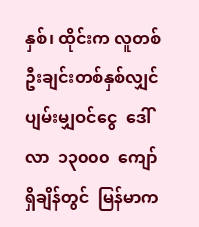နှစ်၊ ထိုင်းက လူတစ်ဦးချင်းတစ်နှစ်လျှင် ပျမ်းမျှဝင်ငွေ  ဒေါ်လာ  ၁၃၀၀၀  ကျော်ရှိချိန်တွင်  မြန်မာက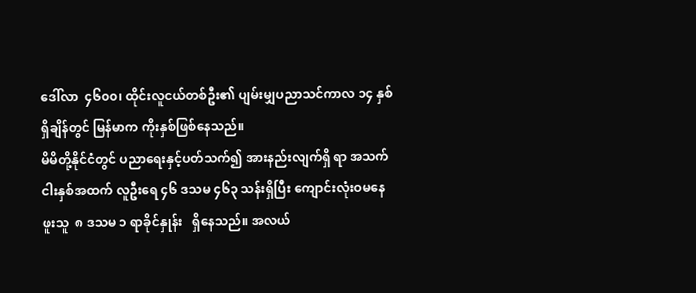ဒေါ်လာ  ၄၆၀၀၊ ထိုင်းလူငယ်တစ်ဦး၏ ပျမ်းမျှပညာသင်ကာလ ၁၄ နှစ် ရှိချိန်တွင် မြန်မာက ကိုးနှစ်ဖြစ်နေသည်။
မိမိတို့နိုင်ငံတွင် ပညာရေးနှင့်ပတ်သက်၍ အားနည်းလျက်ရှိ ရာ အသက် ငါးနှစ်အထက် လူဦးရေ ၄၆ ဒသမ ၄၆၃ သန်းရှိပြီး ကျောင်းလုံးဝမနေဖူးသူ  ၈ ဒသမ ၁ ရာခိုင်နှုန်း   ရှိနေသည်။ အလယ်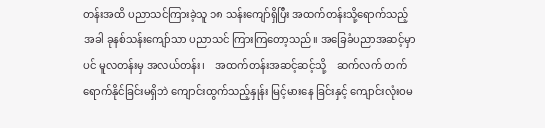တန်းအထိ ပညာသင်ကြားခဲ့သူ ၁၈ သန်းကျော်ရှိပြီး အထက်တန်းသို့ရောက်သည့်အခါ ခုနစ်သန်းကျော်သာ ပညာသင် ကြားကြတော့သည်။ အခြေခံပညာအဆင့်မှာပင် မူလတန်းမှ အလယ်တန်း၊    အထက်တန်းအဆင့်ဆင့်သို့    ဆက်လက် တက်ရောက်နိုင်ခြင်းမရှိဘဲ ကျောင်းထွက်သည့်နှုန်း မြင့်မားနေ ခြင်းနှင့် ကျောင်းလုံးဝမ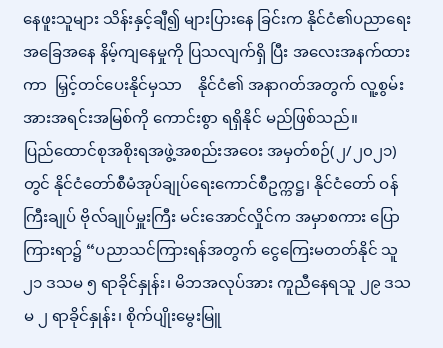နေဖူးသူများ သိန်းနှင့်ချီ၍ များပြားနေ ခြင်းက နိုင်ငံ၏ပညာရေးအခြေအနေ နိမ့်ကျနေမှုကို ပြသလျက်ရှိ ပြီး အလေးအနက်ထားကာ  မြှင့်တင်ပေးနိုင်မှသာ    နိုင်ငံ၏ အနာဂတ်အတွက် လူ့စွမ်းအားအရင်းအမြစ်ကို ကောင်းစွာ ရရှိနိုင် မည်ဖြစ်သည်။
ပြည်ထောင်စုအစိုးရအဖွဲ့အစည်းအဝေး အမှတ်စဉ်(၂/၂၀၂၁) တွင် နိုင်ငံတော်စီမံအုပ်ချုပ်ရေးကောင်စီဥက္ကဋ္ဌ၊ နိုင်ငံတော် ဝန်ကြီးချုပ် ဗိုလ်ချုပ်မှူးကြီး မင်းအောင်လှိုင်က အမှာစကား ပြောကြားရာ၌ “ပညာသင်ကြားရန်အတွက် ငွေကြေးမတတ်နိုင် သူ ၂၁ ဒသမ ၅ ရာခိုင်နှုန်း၊ မိဘအလုပ်အား ကူညီနေရသူ ၂၉ ဒသမ ၂ ရာခိုင်နှုန်း၊ စိုက်ပျိုးမွေးမြူ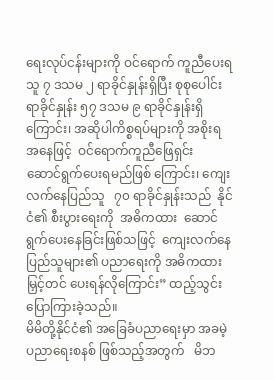ရေးလုပ်ငန်းများကို ဝင်ရောက် ကူညီပေးရသူ ၇ ဒသမ ၂ ရာခိုင်နှုန်းရှိပြီး စုစုပေါင်းရာခိုင်နှုန်း ၅၇ ဒသမ ၉ ရာခိုင်နှုန်းရှိကြောင်း၊ အဆိုပါကိစ္စရပ်များကို အစိုးရ အနေဖြင့်  ဝင်ရောက်ကူညီဖြေရှင်း  ဆောင်ရွက်ပေးရမည်ဖြစ် ကြောင်း၊ ကျေးလက်နေပြည်သူ   ၇၀ ရာခိုင်နှုန်းသည်  နိုင်ငံ၏ စီးပွားရေးကို  အဓိကထား  ဆောင်ရွက်ပေးနေခြင်းဖြစ်သဖြင့်  ကျေးလက်နေပြည်သူများ၏ ပညာရေးကို အဓိကထား မြှင့်တင် ပေးရန်လိုကြောင်း” ထည့်သွင်းပြောကြားခဲ့သည်။
မိမိတို့နိုင်ငံ၏ အခြေခံပညာရေးမှာ အခမဲ့ပညာရေးစနစ် ဖြစ်သည့်အတွက်   မိဘ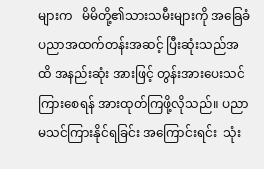များက   မိမိတို့၏သားသမီးများကို အခြေခံပညာအထက်တန်းအဆင့် ပြီးဆုံးသည်အထိ အနည်းဆုံး အားဖြင့် တွန်းအားပေးသင်ကြားစေရန် အားထုတ်ကြဖို့လိုသည်။ ပညာမသင်ကြားနိုင်ရခြင်း အကြောင်းရင်း  သုံး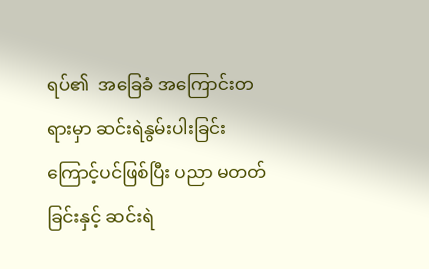ရပ်၏  အခြေခံ အကြောင်းတရားမှာ ဆင်းရဲနွမ်းပါးခြင်းကြောင့်ပင်ဖြစ်ပြီး ပညာ မတတ်ခြင်းနှင့် ဆင်းရဲ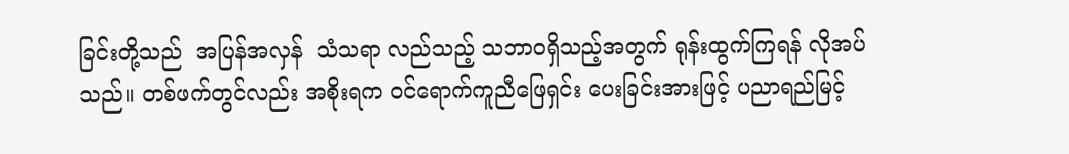ခြင်းတို့သည်  အပြန်အလှန်  သံသရာ လည်သည့် သဘာဝရှိသည့်အတွက် ရုန်းထွက်ကြရန် လိုအပ် သည်။ တစ်ဖက်တွင်လည်း အစိုးရက ဝင်ရောက်ကူညီဖြေရှင်း ပေးခြင်းအားဖြင့် ပညာရည်မြင့်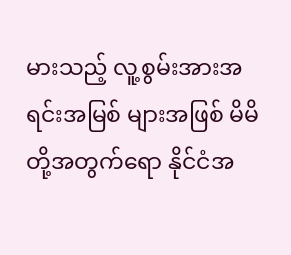မားသည့် လူ့စွမ်းအားအရင်းအမြစ် များအဖြစ် မိမိတို့အတွက်ရော နိုင်ငံအ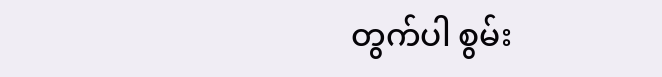တွက်ပါ စွမ်း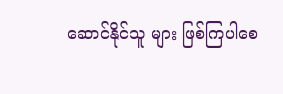ဆောင်နိုင်သူ များ ဖြစ်ကြပါစေ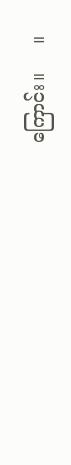ကြောင်း။     ။